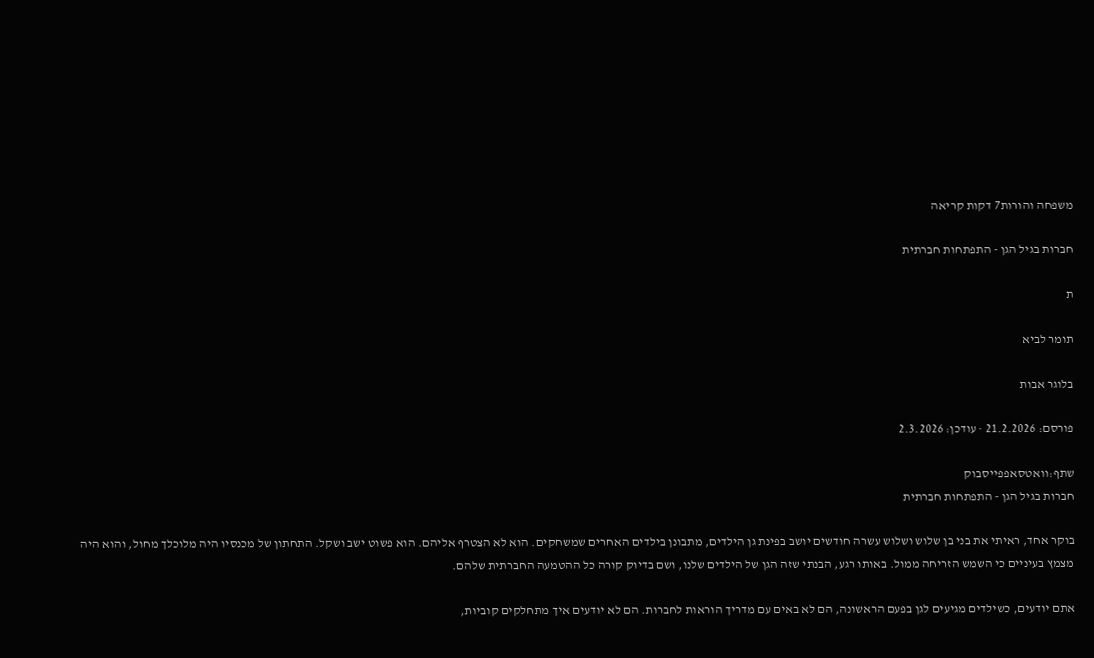משפחה והורות7 דקות קריאה

חברות בגיל הגן - התפתחות חברתית

ת

תומר לביא

בלוגר אבות

פורסם: 21.2.2026 · עודכן: 2.3.2026

שתף:וואטסאפפייסבוק
חברות בגיל הגן - התפתחות חברתית

בוקר אחד, ראיתי את בני בן שלוש ושלוש עשרה חודשים יושב בפינת גן הילדים, מתבונן בילדים האחרים שמשחקים. הוא לא הצטרף אליהם. הוא פשוט ישב ושקל. התחתון של מכנסיו היה מלוכלך מחול, והוא היה מצמץ בעיניים כי השמש הזריחה ממול. באותו רגע, הבנתי שזה הגן של הילדים שלנו, ושם בדיוק קורה כל ההטמעה החברתית שלהם.

אתם יודעים, כשילדים מגיעים לגן בפעם הראשונה, הם לא באים עם מדריך הוראות לחברות. הם לא יודעים איך מתחלקים קוביות,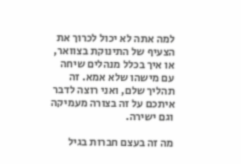למה אתה לא יכול לכרוך את הצעיף של התינוקת בצוואר, או איך בכלל מנהלים שיחה עם מישהו שלא אמא. זה תהליך שלם, ואני רוצה לדבר איתכם על זה בצורה מעמיקה וגם ישירה.

מה זה בעצם חברות בגיל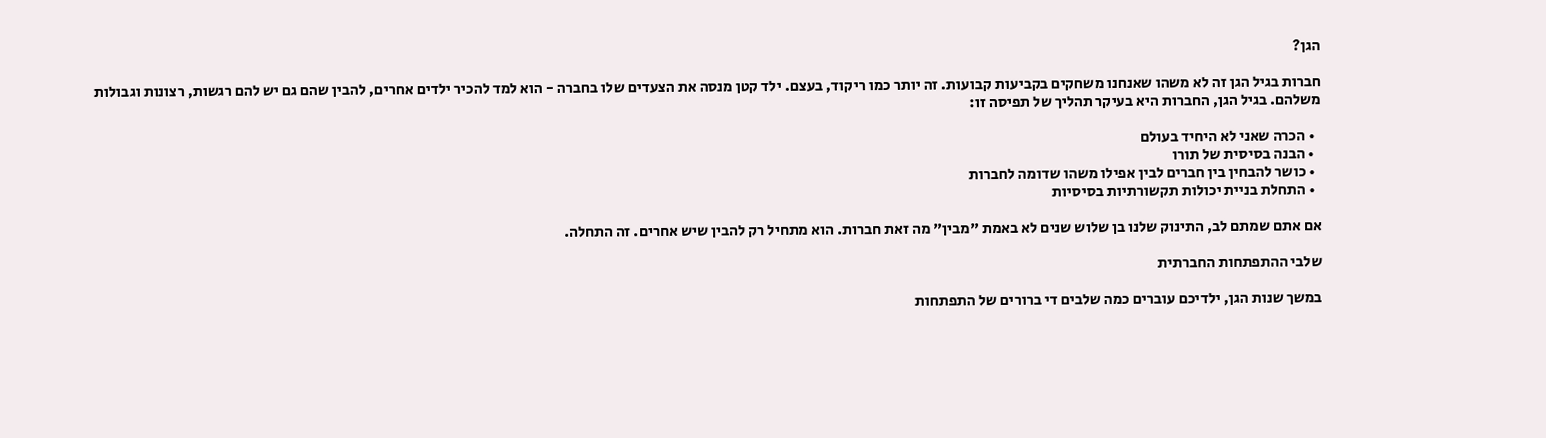הגן?

חברות בגיל הגן זה לא משהו שאנחנו משחקים בקביעות קבועות. זה יותר כמו ריקוד, בעצם. ילד קטן מנסה את הצעדים שלו בחברה - הוא למד להכיר ילדים אחרים, להבין שהם גם יש להם רגשות, רצונות וגבולות משלהם. בגיל הגן, החברות היא בעיקר תהליך של תפיסה זו:

  • הכרה שאני לא היחיד בעולם
  • הבנה בסיסית של תורו
  • כושר להבחין בין חברים לבין אפילו משהו שדומה לחברות
  • התחלת בניית יכולות תקשורתיות בסיסיות

אם אתם שמתם לב, התינוק שלנו בן שלוש שנים לא באמת "מבין" מה זאת חברות. הוא מתחיל רק להבין שיש אחרים. זה התחלה.

שלבי ההתפתחות החברתית

במשך שנות הגן, ילדיכם עוברים כמה שלבים די ברורים של התפתחות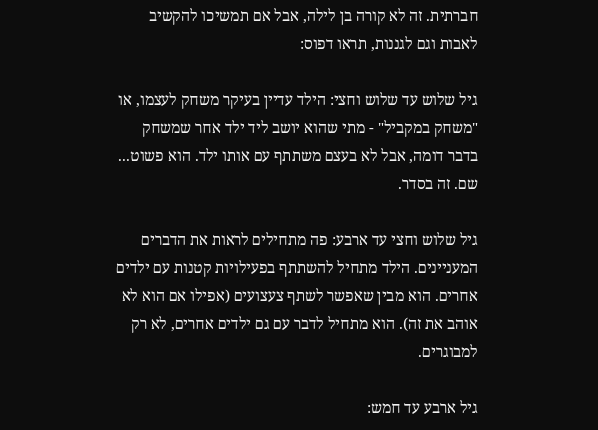חברתית. זה לא קורה בן לילה, אבל אם תמשיכו להקשיב לאבות וגם לגננות, תראו דפוס:

גיל שלוש עד שלוש וחצי: הילד עדיין בעיקר משחק לעצמו, או "משחק במקביל" - מתי שהוא יושב ליד ילד אחר שמשחק בדבר דומה, אבל לא בעצם משתתף עם אותו ילד. הוא פשוט... שם. זה בסדר.

גיל שלוש וחצי עד ארבע: פה מתחילים לראות את הדברים המעניינים. הילד מתחיל להשתתף בפעילויות קטנות עם ילדים אחרים. הוא מבין שאפשר לשתף צעצועים (אפילו אם הוא לא אוהב את זה). הוא מתחיל לדבר עם גם ילדים אחרים, לא רק למבוגרים.

גיל ארבע עד חמש: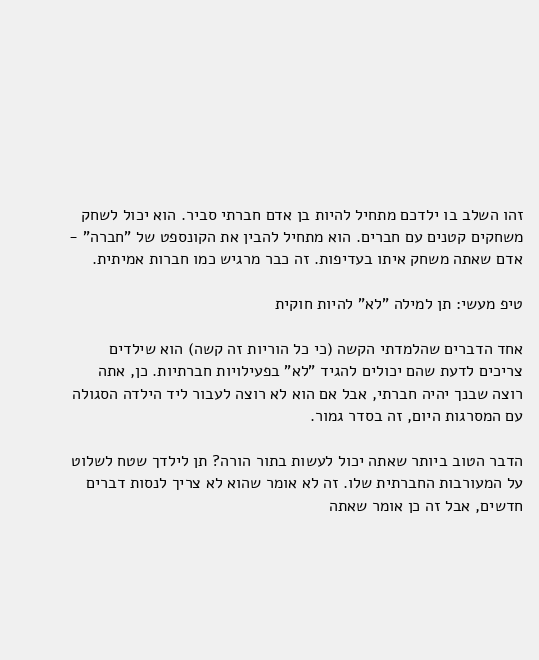זהו השלב בו ילדכם מתחיל להיות בן אדם חברתי סביר. הוא יכול לשחק משחקים קטנים עם חברים. הוא מתחיל להבין את הקונספט של "חברה" - אדם שאתה משחק איתו בעדיפות. זה כבר מרגיש כמו חברות אמיתית.

טיפ מעשי: תן למילה "לא" להיות חוקית

אחד הדברים שהלמדתי הקשה (כי כל הוריות זה קשה) הוא שילדים צריכים לדעת שהם יכולים להגיד "לא" בפעילויות חברתיות. כן, אתה רוצה שבנך יהיה חברתי, אבל אם הוא לא רוצה לעבור ליד הילדה הסגולה עם המסרגות היום, זה בסדר גמור.

הדבר הטוב ביותר שאתה יכול לעשות בתור הורה? תן לילדך שטח לשלוט על המעורבות החברתית שלו. זה לא אומר שהוא לא צריך לנסות דברים חדשים, אבל זה כן אומר שאתה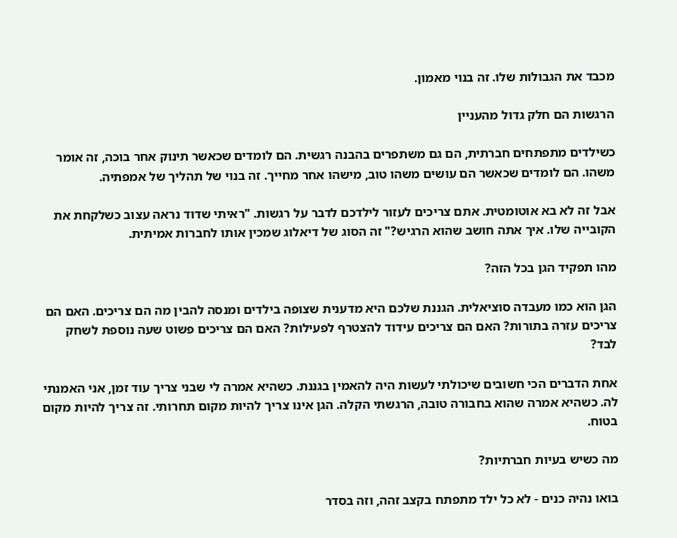מכבד את הגבולות שלו. זה בנוי מאמון.

הרגשות הם חלק גדול מהעניין

כשילדים מתפתחים חברתית, הם גם משתפרים בהבנה רגשית. הם לומדים שכאשר תינוק אחר בוכה, זה אומר משהו. הם לומדים שכאשר הם עושים משהו טוב, מישהו אחר מחייך. זה בנוי של תהליך של אמפתיה.

אבל זה לא בא אוטומטית. אתם צריכים לעזור לילדכם לדבר על רגשות. "ראיתי שדוד נראה עצוב כשלקחת את הקובייה שלו. איך אתה חושב שהוא הרגיש?" זה הסוג של דיאלוג שמכין אותו לחברות אמיתית.

מהו תפקיד הגן בכל הזה?

הגן הוא כמו מעבדה סוציאלית. הגננת שלכם היא מדענית שצופה בילדים ומנסה להבין מה הם צריכים. האם הם צריכים עזרה בתורות? האם הם צריכים עידוד להצטרף לפעילות? האם הם צריכים פשוט שעה נוספת לשחק לבד?

אחת הדברים הכי חשובים שיכולתי לעשות היה להאמין בגננת. כשהיא אמרה לי שבני צריך עוד זמן, אני האמנתי לה. כשהיא אמרה שהוא בחבורה טובה, הרגשתי הקלה. הגן אינו צריך להיות מקום תחרותי. זה צריך להיות מקום בטוח.

מה כשיש בעיות חברתיות?

בואו נהיה כנים - לא כל ילד מתפתח בקצב זהה, וזה בסדר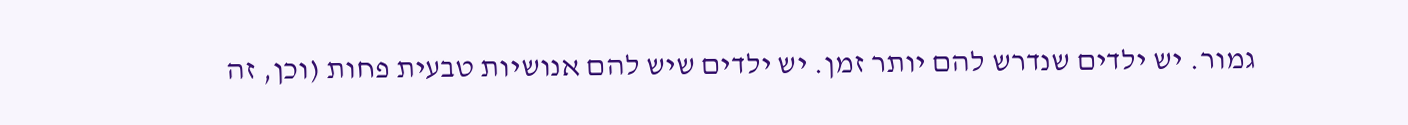גמור. יש ילדים שנדרש להם יותר זמן. יש ילדים שיש להם אנושיות טבעית פחות (וכן, זה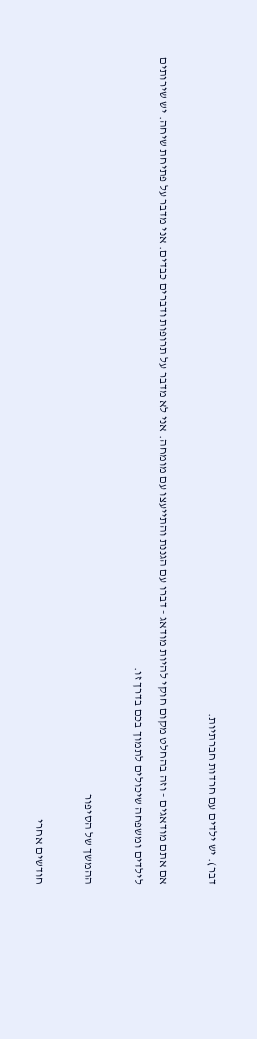דבר). יש ילדים עם חרדות חברתיות.

אם אתם מודאגים - וזה בהחלט מקום חוקי להיות מודאג - דברו עם הגננת והתייעצו עם מומחה. אני לא מדבר על תרופות ודברים כבדים. אני מדבר על פתיחת שיחה. יש שירותים לילדים ומשפחה שיכולים לתמוך בכם בדרך זו.

ההמשך של הסיפור

חודשים אחרי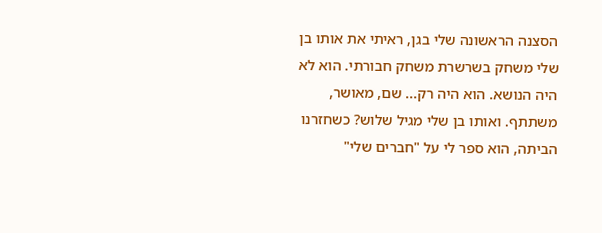הסצנה הראשונה שלי בגן, ראיתי את אותו בן שלי משחק בשרשרת משחק חבורתי. הוא לא היה הנושא. הוא היה רק... שם, מאושר, משתתף. ואותו בן שלי מגיל שלוש? כשחזרנו הביתה, הוא ספר לי על "חברים שלי"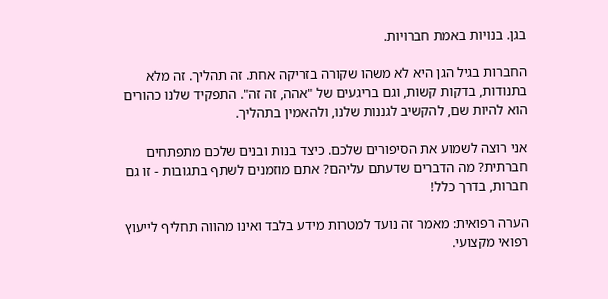בגן. בנויות באמת חברויות.

החברות בגיל הגן היא לא משהו שקורה בזריקה אחת. זה תהליך. זה מלא בתנודות, בדקות קשות, וגם בריגעים של "אהה, זה זה". התפקיד שלנו כהורים הוא להיות שם, להקשיב לגננות שלנו, ולהאמין בתהליך.

אני רוצה לשמוע את הסיפורים שלכם. כיצד בנות ובנים שלכם מתפתחים חברתית? מה הדברים שדעתם עליהם? אתם מוזמנים לשתף בתגובות - זו גם חברות, בדרך כלל!

הערה רפואית: מאמר זה נועד למטרות מידע בלבד ואינו מהווה תחליף לייעוץ רפואי מקצועי.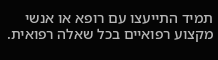תמיד התייעצו עם רופא או אנשי מקצוע רפואיים בכל שאלה רפואית.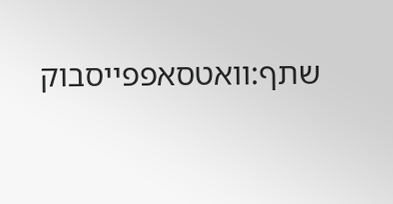שתף:וואטסאפפייסבוק